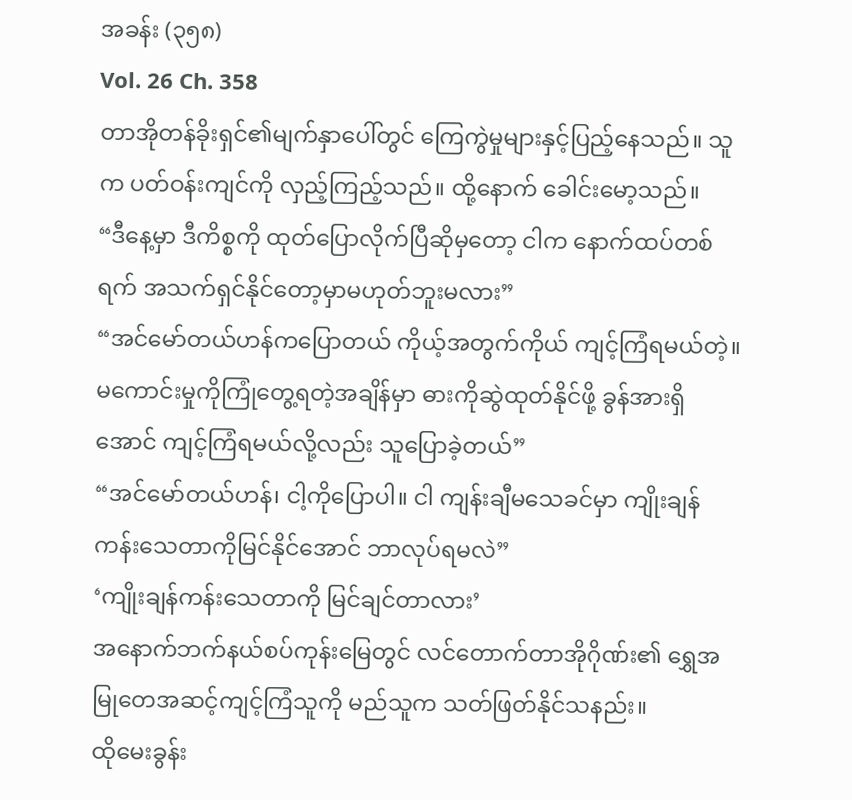အခန်း (၃၅၈)
Vol. 26 Ch. 358
တာအိုတန်ခိုးရှင်၏မျက်နှာပေါ်တွင် ကြေကွဲမှုများနှင့်ပြည့်နေသည်။ သူက ပတ်ဝန်းကျင်ကို လှည့်ကြည့်သည်။ ထို့နောက် ခေါင်းမော့သည်။
“ဒီနေ့မှာ ဒီကိစ္စကို ထုတ်ပြောလိုက်ပြီဆိုမှတော့ ငါက နောက်ထပ်တစ်ရက် အသက်ရှင်နိုင်တော့မှာမဟုတ်ဘူးမလား”
“အင်မော်တယ်ဟန်ကပြောတယ် ကိုယ့်အတွက်ကိုယ် ကျင့်ကြံရမယ်တဲ့။ မကောင်းမှုကိုကြုံတွေ့ရတဲ့အချိန်မှာ ဓားကိုဆွဲထုတ်နိုင်ဖို့ ခွန်အားရှိအောင် ကျင့်ကြံရမယ်လို့လည်း သူပြောခဲ့တယ်”
“အင်မော်တယ်ဟန်၊ ငါ့ကိုပြောပါ။ ငါ ကျန်းချီမသေခင်မှာ ကျိုးချန်ကန်းသေတာကိုမြင်နိုင်အောင် ဘာလုပ်ရမလဲ”
‘ကျိုးချန်ကန်းသေတာကို မြင်ချင်တာလား’
အနောက်ဘက်နယ်စပ်ကုန်းမြေတွင် လင်တောက်တာအိုဂိုဏ်း၏ ရွှေအမြုတေအဆင့်ကျင့်ကြံသူကို မည်သူက သတ်ဖြတ်နိုင်သနည်း။
ထိုမေးခွန်း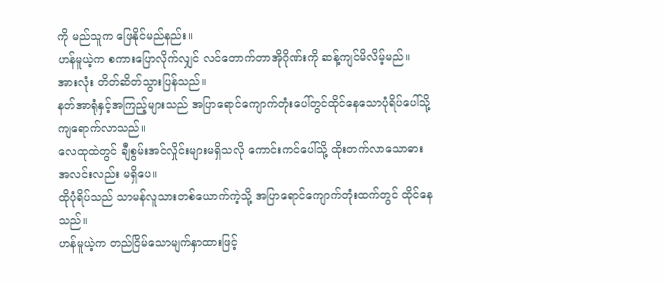ကို မည်သူက ဖြေနိုင်မည်နည်း။
ဟန်မူယဲ့က စကားပြောလိုက်လျှင် လင်တောက်တာအိုဂိုဏ်းကို ဆန့်ကျင်မိလိမ့်မည်။
အားလုံး တိတ်ဆိတ်သွားပြန်သည်။
နတ်အာရုံနှင့်အကြည့်များသည် အပြာရောင်ကျောက်တုံးပေါ်တွင်ထိုင်နေသောပုံရိပ်ပေါ်သို့ ကျရောက်လာသည်။
လေထုထဲတွင် ချီစွမ်းအင်လှိုင်းများမရှိသလို ကောင်းကင်ပေါ်သို့ ထိုးတက်လာသောဓားအလင်းလည်း မရှိပေ။
ထိုပုံရိပ်သည် သာမန်လူသားတစ်ယောက်ကဲ့သို့ အပြာရောင်ကျောက်တုံးထက်တွင် ထိုင်နေသည်။
ဟန်မူယဲ့က တည်ငြိမ်သောမျက်နှာထားဖြင့်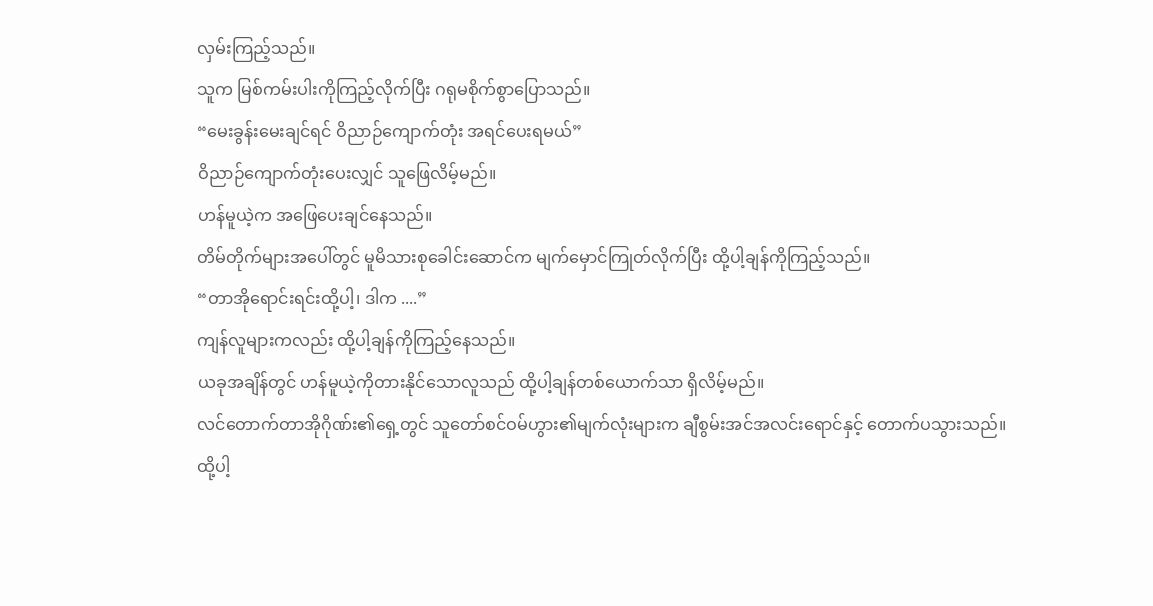လှမ်းကြည့်သည်။
သူက မြစ်ကမ်းပါးကိုကြည့်လိုက်ပြီး ဂရုမစိုက်စွာပြောသည်။
“မေးခွန်းမေးချင်ရင် ဝိညာဉ်ကျောက်တုံး အရင်ပေးရမယ်”
ဝိညာဉ်ကျောက်တုံးပေးလျှင် သူဖြေလိမ့်မည်။
ဟန်မူယဲ့က အဖြေပေးချင်နေသည်။
တိမ်တိုက်များအပေါ်တွင် မူမိသားစုခေါင်းဆောင်က မျက်မှောင်ကြုတ်လိုက်ပြီး ထို့ပါ့ချန်ကိုကြည့်သည်။
“တာအိုရောင်းရင်းထို့ပါ့၊ ဒါက ....”
ကျန်လူများကလည်း ထို့ပါ့ချန်ကိုကြည့်နေသည်။
ယခုအချိန်တွင် ဟန်မူယဲ့ကိုတားနိုင်သောလူသည် ထို့ပါ့ချန်တစ်ယောက်သာ ရှိလိမ့်မည်။
လင်တောက်တာအိုဂိုဏ်း၏ရှေ့တွင် သူတော်စင်ဝမ်ဟွား၏မျက်လုံးများက ချီစွမ်းအင်အလင်းရောင်နှင့် တောက်ပသွားသည်။
ထို့ပါ့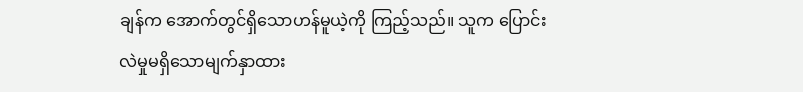ချန်က အောက်တွင်ရှိသောဟန်မူယဲ့ကို ကြည့်သည်။ သူက ပြောင်းလဲမှုမရှိသောမျက်နှာထား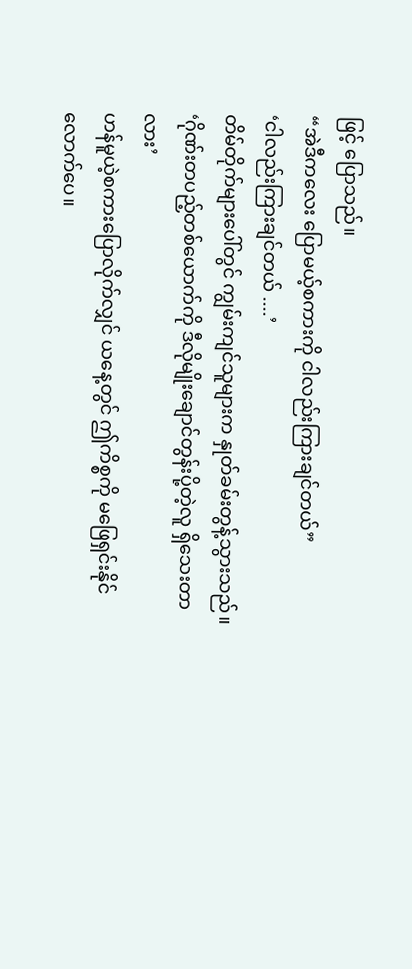ဖြင့် ပြောသည်။
“အဲဒီကလေး ပြောမယ့်စကားကို ငါလည်းကြားချင်တယ်”
‘ငါလည်းကြားချင်တယ် ....’
တိမ်တိုက်များပေါ်တွင် ကျွမ်းကျင်သူများက နှုတ်ခမ်းတွန့်သွားသည်။
‘ဂိုဏ်းတပည့်တစ်ယောက်ကို ဒီလိုမျိုးချောင်တွန်းပို့တဲ့လူ ရှိသေးတာလား’
ဟန်မူယဲ့စကားပြောလိုက်လျှင် ယနေ့တွင် ဤကိစ္စကို မဖြေရှင်းနိုင်လောက်ပေ။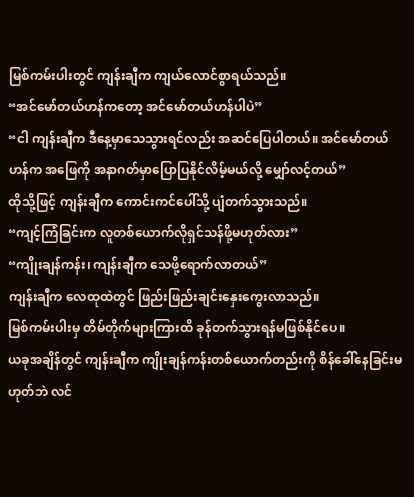မြစ်ကမ်းပါးတွင် ကျန်းချီက ကျယ်လောင်စွာရယ်သည်။
“အင်မော်တယ်ဟန်ကတော့ အင်မော်တယ်ဟန်ပါပဲ”
“ငါ ကျန်းချီက ဒီနေ့မှာသေသွားရင်လည်း အဆင်ပြေပါတယ်။ အင်မော်တယ်ဟန်က အဖြေကို အနာဂတ်မှာပြောပြနိုင်လိမ့်မယ်လို့ မျှော်လင့်တယ်”
ထိုသို့ဖြင့် ကျန်းချီက ကောင်းကင်ပေါ်သို့ ပျံတက်သွားသည်။
“ကျင့်ကြံခြင်းက လူတစ်ယောက်လိုရှင်သန်ဖို့မဟုတ်လား”
“ကျိုးချန်ကန်း၊ ကျန်းချီက သေဖို့ရောက်လာတယ်”
ကျန်းချီက လေထုထဲတွင် ဖြည်းဖြည်းချင်းနှေးကွေးလာသည်။
မြစ်ကမ်းပါးမှ တိမ်တိုက်များကြားထိ ခုန်တက်သွားရန်မဖြစ်နိုင်ပေ။
ယခုအချိန်တွင် ကျန်းချီက ကျိုးချန်ကန်းတစ်ယောက်တည်းကို စိန်ခေါ်နေခြင်းမဟုတ်ဘဲ လင်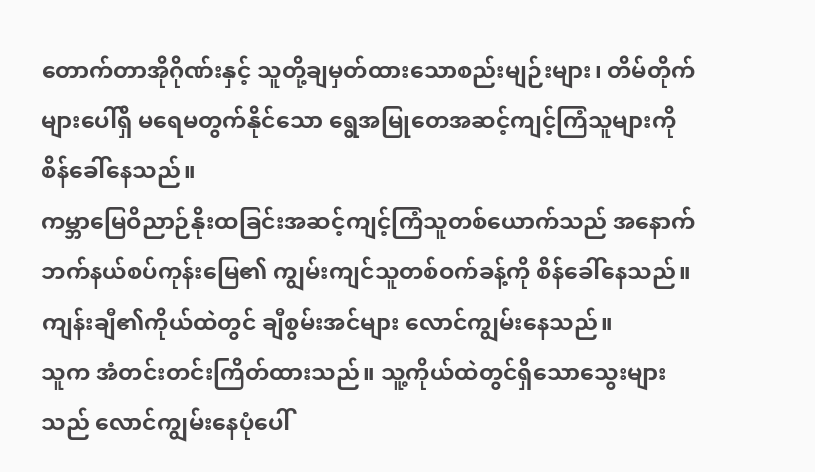တောက်တာအိုဂိုဏ်းနှင့် သူတို့ချမှတ်ထားသောစည်းမျဉ်းများ၊ တိမ်တိုက်များပေါ်ရှိ မရေမတွက်နိုင်သော ရွေအမြုတေအဆင့်ကျင့်ကြံသူများကို စိန်ခေါ်နေသည်။
ကမ္ဘာမြေဝိညာဉ်နိုးထခြင်းအဆင့်ကျင့်ကြံသူတစ်ယောက်သည် အနောက်ဘက်နယ်စပ်ကုန်းမြေ၏ ကျွမ်းကျင်သူတစ်ဝက်ခန့်ကို စိန်ခေါ်နေသည်။
ကျန်းချီ၏ကိုယ်ထဲတွင် ချီစွမ်းအင်များ လောင်ကျွမ်းနေသည်။
သူက အံတင်းတင်းကြိတ်ထားသည်။ သူ့ကိုယ်ထဲတွင်ရှိသောသွေးများသည် လောင်ကျွမ်းနေပုံပေါ်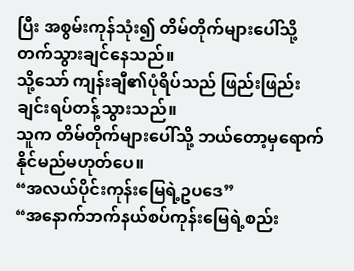ပြီး အစွမ်းကုန်သုံး၍ တိမ်တိုက်များပေါ်သို့ တက်သွားချင်နေသည်။
သို့သော် ကျန်းချီ၏ပုံရိပ်သည် ဖြည်းဖြည်းချင်းရပ်တန့်သွားသည်။
သူက တိမ်တိုက်များပေါ်သို့ ဘယ်တော့မှရောက်နိုင်မည်မဟုတ်ပေ။
“အလယ်ပိုင်းကုန်းမြေရဲ့ဥပဒေ”
“အနောက်ဘက်နယ်စပ်ကုန်းမြေရဲ့စည်း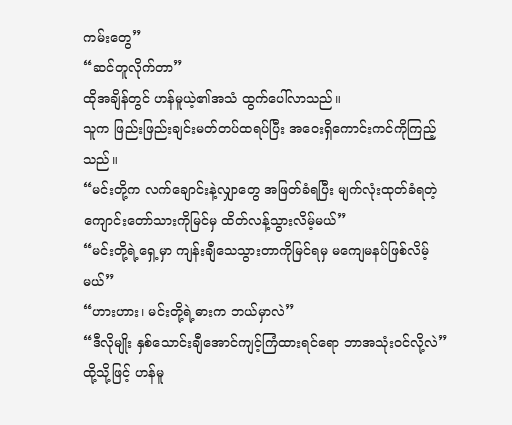ကမ်းတွေ”
“ဆင်တူလိုက်တာ”
ထိုအချိန်တွင် ဟန်မူယဲ့၏အသံ ထွက်ပေါ်လာသည်။
သူက ဖြည်းဖြည်းချင်းမတ်တပ်ထရပ်ပြီး အဝေးရှိကောင်းကင်ကိုကြည့်သည်။
“မင်းတို့က လက်ချောင်းနဲ့လျှာတွေ အဖြတ်ခံရပြီး မျက်လုံးထုတ်ခံရတဲ့ကျောင်းတော်သားကိုမြင်မှ ထိတ်လန့်သွားလိမ့်မယ်”
“မင်းတို့ရဲ့ရှေ့မှာ ကျန်းချီသေသွားတာကိုမြင်ရမှ မကျေမနပ်ဖြစ်လိမ့်မယ်”
“ဟားဟား၊ မင်းတို့ရဲ့ဓားက ဘယ်မှာလဲ”
“ဒီလိုမျိုး နှစ်သောင်းချီအောင်ကျင့်ကြံထားရင်ရော ဘာအသုံးဝင်လို့လဲ”
ထို့သို့ဖြင့် ဟန်မူ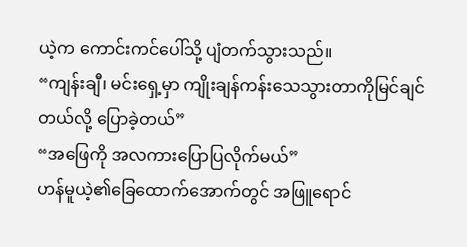ယဲ့က ကောင်းကင်ပေါ်သို့ ပျံတက်သွားသည်။
“ကျန်းချီ၊ မင်းရှေ့မှာ ကျိုးချန်ကန်းသေသွားတာကိုမြင်ချင်တယ်လို့ ပြောခဲ့တယ်”
“အဖြေကို အလကားပြောပြလိုက်မယ်”
ဟန်မူယဲ့၏ခြေထောက်အောက်တွင် အဖြူရောင်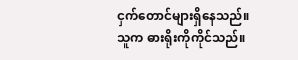ငှက်တောင်များရှိနေသည်။
သူက ဓားရိုးကိုကိုင်သည်။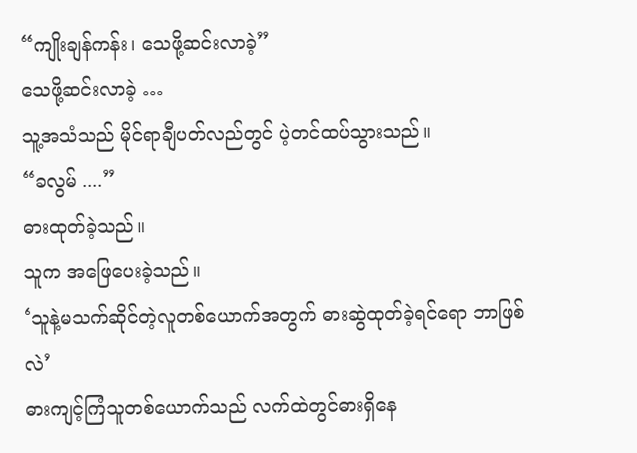“ကျိုးချန်ကန်း၊ သေဖို့ဆင်းလာခဲ့”
သေဖို့ဆင်းလာခဲ့ …
သူ့အသံသည် မိုင်ရာချီပတ်လည်တွင် ပဲ့တင်ထပ်သွားသည်။
“ခလွမ် ....”
ဓားထုတ်ခဲ့သည်။
သူက အဖြေပေးခဲ့သည်။
‘သူနဲ့မသက်ဆိုင်တဲ့လူတစ်ယောက်အတွက် ဓားဆွဲထုတ်ခဲ့ရင်ရော ဘာဖြစ်လဲ’
ဓားကျင့်ကြံသူတစ်ယောက်သည် လက်ထဲတွင်ဓားရှိနေ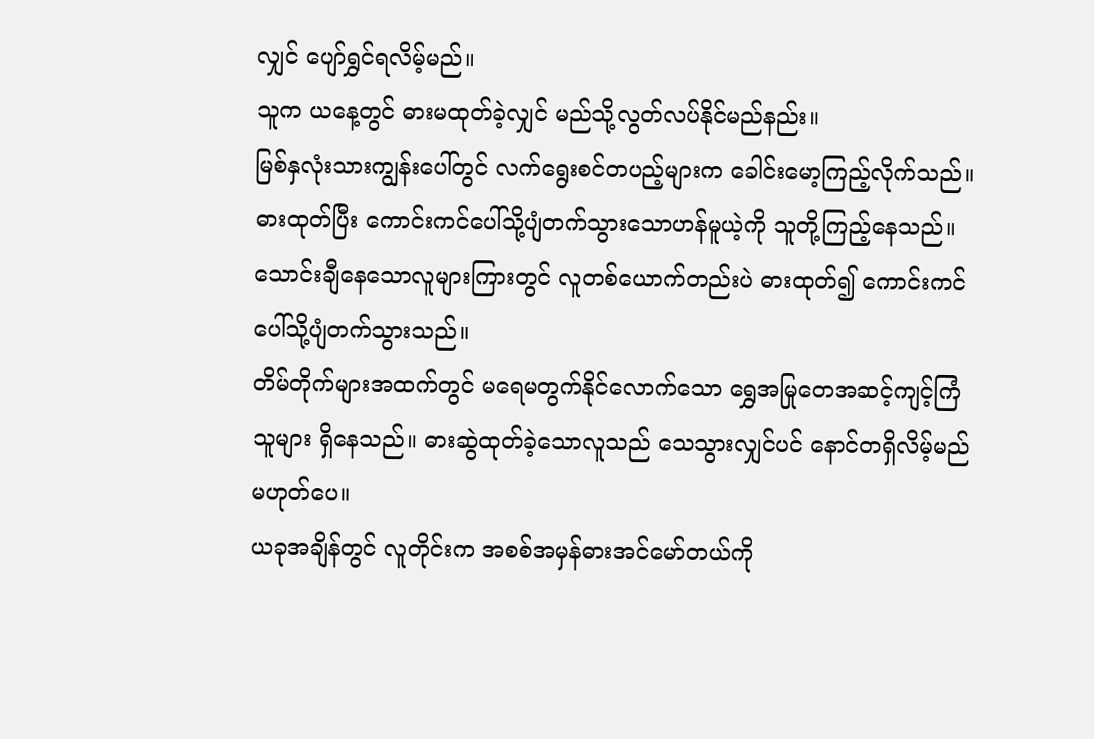လျှင် ပျော်ရွှင်ရလိမ့်မည်။
သူက ယနေ့တွင် ဓားမထုတ်ခဲ့လျှင် မည်သို့လွတ်လပ်နိုင်မည်နည်း။
မြစ်နှလုံးသားကျွန်းပေါ်တွင် လက်ရွေးစင်တပည့်များက ခေါင်းမော့ကြည့်လိုက်သည်။
ဓားထုတ်ပြီး ကောင်းကင်ပေါ်သို့ပျံတက်သွားသောဟန်မူယဲ့ကို သူတို့ကြည့်နေသည်။
သောင်းချီနေသောလူများကြားတွင် လူတစ်ယောက်တည်းပဲ ဓားထုတ်၍ ကောင်းကင်ပေါ်သို့ပျံတက်သွားသည်။
တိမ်တိုက်များအထက်တွင် မရေမတွက်နိုင်လောက်သော ရွှေအမြုတေအဆင့်ကျင့်ကြံသူများ ရှိနေသည်။ ဓားဆွဲထုတ်ခဲ့သောလူသည် သေသွားလျှင်ပင် နောင်တရှိလိမ့်မည်မဟုတ်ပေ။
ယခုအချိန်တွင် လူတိုင်းက အစစ်အမှန်ဓားအင်မော်တယ်ကို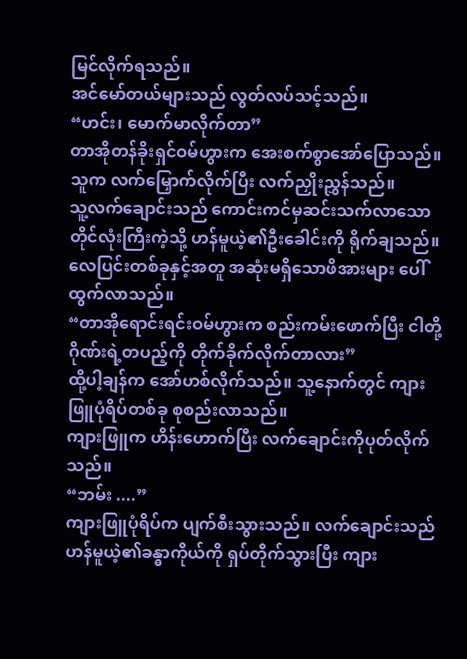မြင်လိုက်ရသည်။
အင်မော်တယ်များသည် လွတ်လပ်သင့်သည်။
“ဟင်း၊ မောက်မာလိုက်တာ”
တာအိုတန်ခိုးရှင်ဝမ်ဟွားက အေးစက်စွာအော်ပြောသည်။ သူက လက်မြှောက်လိုက်ပြီး လက်ညှိုးညွှန်သည်။
သူ့လက်ချောင်းသည် ကောင်းကင်မှဆင်းသက်လာသော တိုင်လုံးကြီးကဲ့သို့ ဟန်မူယဲ့၏ဦးခေါင်းကို ရိုက်ချသည်။
လေပြင်းတစ်ခုနှင့်အတူ အဆုံးမရှိသောဖိအားများ ပေါ်ထွက်လာသည်။
“တာအိုရောင်းရင်းဝမ်ဟွားက စည်းကမ်းဖောက်ပြီး ငါတို့ဂိုဏ်းရဲ့တပည့်ကို တိုက်ခိုက်လိုက်တာလား”
ထို့ပါ့ချန်က အော်ဟစ်လိုက်သည်။ သူ့နောက်တွင် ကျားဖြူပုံရိပ်တစ်ခု စုစည်းလာသည်။
ကျားဖြူက ဟိန်းဟောက်ပြီး လက်ချောင်းကိုပုတ်လိုက်သည်။
“ဘမ်း ....”
ကျားဖြူပုံရိပ်က ပျက်စီးသွားသည်။ လက်ချောင်းသည် ဟန်မူယဲ့၏ခန္ဓာကိုယ်ကို ရှပ်တိုက်သွားပြီး ကျား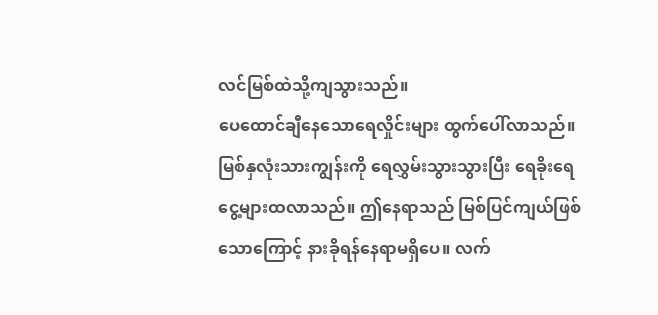လင်မြစ်ထဲသို့ကျသွားသည်။
ပေထောင်ချီနေသောရေလှိုင်းများ ထွက်ပေါ်လာသည်။
မြစ်နှလုံးသားကျွန်းကို ရေလွှမ်းသွားသွားပြီး ရေခိုးရေငွေ့များထလာသည်။ ဤနေရာသည် မြစ်ပြင်ကျယ်ဖြစ်သောကြောင့် နားခိုရန်နေရာမရှိပေ။ လက်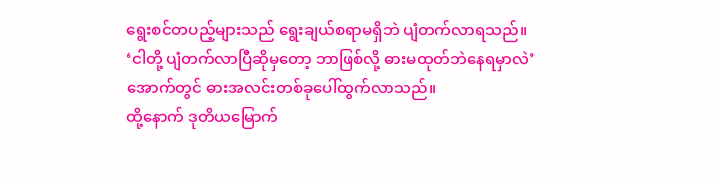ရွေးစင်တပည့်များသည် ရွေးချယ်စရာမရှိဘဲ ပျံတက်လာရသည်။
‘ငါတို့ ပျံတက်လာပြီဆိုမှတော့ ဘာဖြစ်လို့ ဓားမထုတ်ဘဲနေရမှာလဲ’
အောက်တွင် ဓားအလင်းတစ်ခုပေါ်ထွက်လာသည်။
ထို့နောက် ဒုတိယမြောက်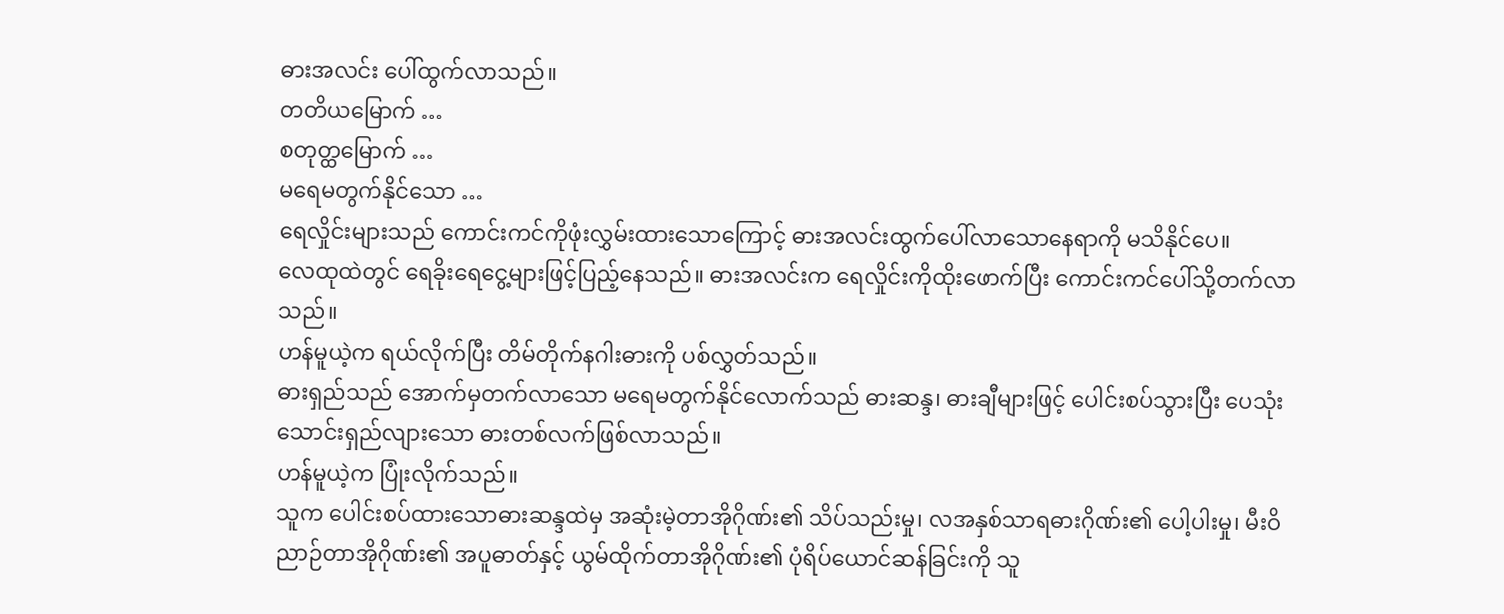ဓားအလင်း ပေါ်ထွက်လာသည်။
တတိယမြောက် …
စတုတ္ထမြောက် …
မရေမတွက်နိုင်သော …
ရေလှိုင်းများသည် ကောင်းကင်ကိုဖုံးလွှမ်းထားသောကြောင့် ဓားအလင်းထွက်ပေါ်လာသောနေရာကို မသိနိုင်ပေ။
လေထုထဲတွင် ရေခိုးရေငွေ့များဖြင့်ပြည့်နေသည်။ ဓားအလင်းက ရေလှိုင်းကိုထိုးဖောက်ပြီး ကောင်းကင်ပေါ်သို့တက်လာသည်။
ဟန်မူယဲ့က ရယ်လိုက်ပြီး တိမ်တိုက်နဂါးဓားကို ပစ်လွှတ်သည်။
ဓားရှည်သည် အောက်မှတက်လာသော မရေမတွက်နိုင်လောက်သည် ဓားဆန္ဒ၊ ဓားချီများဖြင့် ပေါင်းစပ်သွားပြီး ပေသုံးသောင်းရှည်လျားသော ဓားတစ်လက်ဖြစ်လာသည်။
ဟန်မူယဲ့က ပြုံးလိုက်သည်။
သူက ပေါင်းစပ်ထားသောဓားဆန္ဒထဲမှ အဆုံးမဲ့တာအိုဂိုဏ်း၏ သိပ်သည်းမှု၊ လအနှစ်သာရဓားဂိုဏ်း၏ ပေါ့ပါးမှု၊ မီးဝိညာဉ်တာအိုဂိုဏ်း၏ အပူဓာတ်နှင့် ယွမ်ထိုက်တာအိုဂိုဏ်း၏ ပုံရိပ်ယောင်ဆန်ခြင်းကို သူ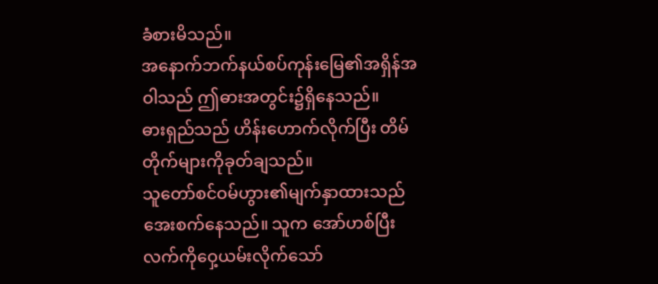ခံစားမိသည်။
အနောက်ဘက်နယ်စပ်ကုန်းမြေ၏အရှိန်အဝါသည် ဤဓားအတွင်း၌ရှိနေသည်။
ဓားရှည်သည် ဟိန်းဟောက်လိုက်ပြီး တိမ်တိုက်များကိုခုတ်ချသည်။
သူတော်စင်ဝမ်ဟွား၏မျက်နှာထားသည် အေးစက်နေသည်။ သူက အော်ဟစ်ပြီး လက်ကိုဝှေ့ယမ်းလိုက်သော်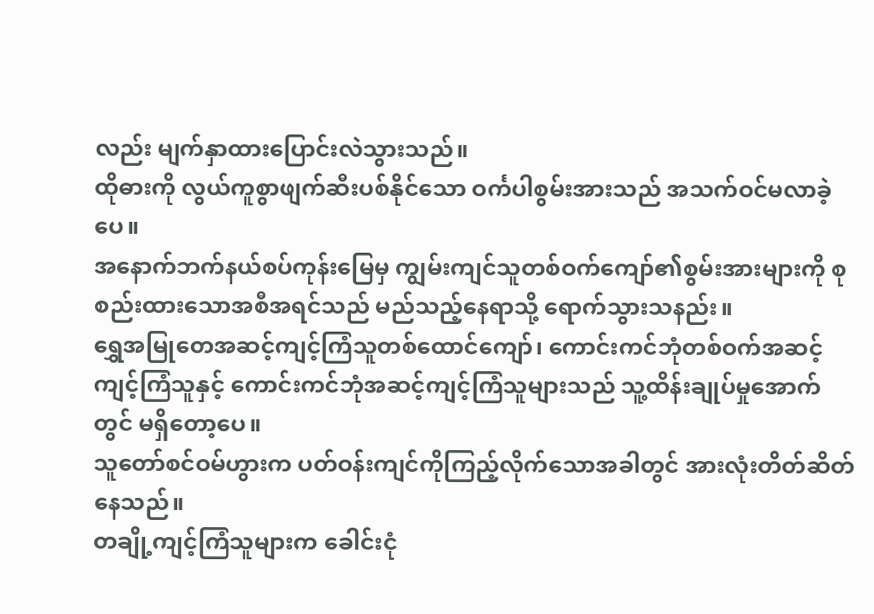လည်း မျက်နှာထားပြောင်းလဲသွားသည်။
ထိုဓားကို လွယ်ကူစွာဖျက်ဆီးပစ်နိုင်သော ဝင်္ကပါစွမ်းအားသည် အသက်ဝင်မလာခဲ့ပေ။
အနောက်ဘက်နယ်စပ်ကုန်းမြေမှ ကျွမ်းကျင်သူတစ်ဝက်ကျော်၏စွမ်းအားများကို စုစည်းထားသောအစီအရင်သည် မည်သည့်နေရာသို့ ရောက်သွားသနည်း။
ရွှေအမြုတေအဆင့်ကျင့်ကြံသူတစ်ထောင်ကျော်၊ ကောင်းကင်ဘုံတစ်ဝက်အဆင့်ကျင့်ကြံသူနှင့် ကောင်းကင်ဘုံအဆင့်ကျင့်ကြံသူများသည် သူ့ထိန်းချုပ်မှုအောက်တွင် မရှိတော့ပေ။
သူတော်စင်ဝမ်ဟွားက ပတ်ဝန်းကျင်ကိုကြည့်လိုက်သောအခါတွင် အားလုံးတိတ်ဆိတ်နေသည်။
တချို့ကျင့်ကြံသူများက ခေါင်းငုံ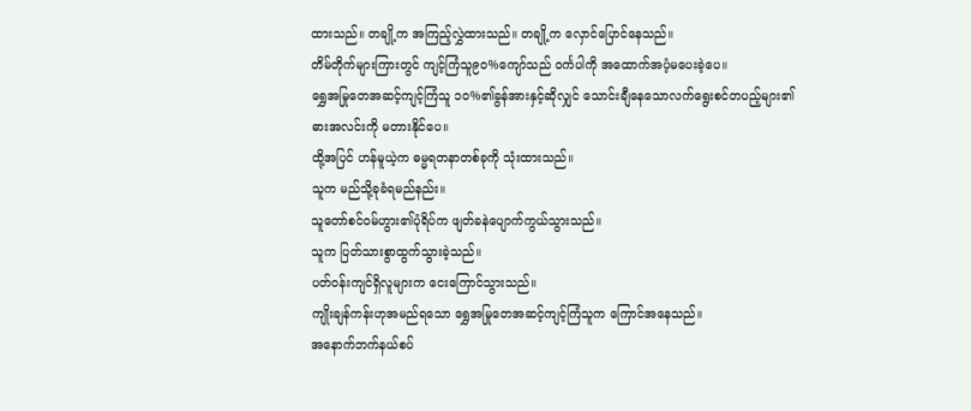ထားသည်။ တချို့က အကြည့်လွှဲထားသည်။ တချို့က လှောင်ပြောင်နေသည်။
တိမ်တိုက်များကြားတွင် ကျင့်ကြံသူ၉၀%ကျော်သည် ဝင်္ကပါကို အထောက်အပံ့မပေးခဲ့ပေ။
ရွှေအမြုတေအဆင့်ကျင့်ကြံသူ ၁၀%၏ခွန်အားနှင့်ဆိုလျှင် သောင်းချီနေသောလက်ရွေးစင်တပည့်များ၏ဓားအလင်းကို မတားနိုင်ပေ။
ထို့အပြင် ဟန်မူယဲ့က ဓမ္မရတနာတစ်ခုကို သုံးထားသည်။
သူက မည်သို့ခုခံရမည်နည်း။
သူတော်စင်ဝမ်ဟွား၏ပုံရိပ်က ဖျတ်ခနဲပျောက်ကွယ်သွားသည်။
သူက ပြတ်သားစွာထွက်သွားခဲ့သည်။
ပတ်ဝန်းကျင်ရှိလူများက ငေးကြောင်သွားသည်။
ကျိုးချန်ကန်းဟုအမည်ရသော ရွှေအမြုတေအဆင့်ကျင့်ကြံသူက ကြောင်အနေသည်။
အနောက်ဘက်နယ်စပ်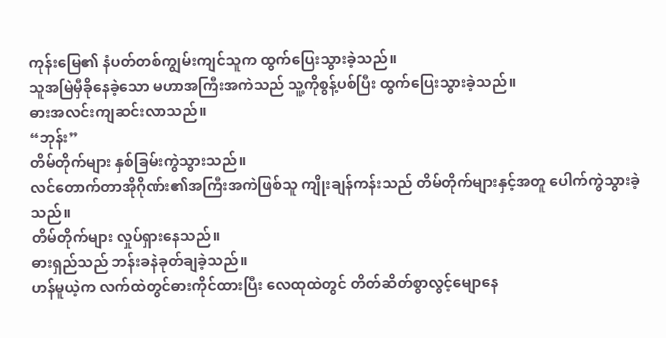ကုန်းမြေ၏ နံပတ်တစ်ကျွမ်းကျင်သူက ထွက်ပြေးသွားခဲ့သည်။
သူအမြဲမှီခိုနေခဲ့သော မဟာအကြီးအကဲသည် သူ့ကိုစွန့်ပစ်ပြီး ထွက်ပြေးသွားခဲ့သည်။
ဓားအလင်းကျဆင်းလာသည်။
“ဘုန်း”
တိမ်တိုက်များ နှစ်ခြမ်းကွဲသွားသည်။
လင်တောက်တာအိုဂိုဏ်း၏အကြီးအကဲဖြစ်သူ ကျိုးချန်ကန်းသည် တိမ်တိုက်များနှင့်အတူ ပေါက်ကွဲသွားခဲ့သည်။
တိမ်တိုက်များ လှုပ်ရှားနေသည်။
ဓားရှည်သည် ဘန်းခနဲခုတ်ချခဲ့သည်။
ဟန်မူယဲ့က လက်ထဲတွင်ဓားကိုင်ထားပြီး လေထုထဲတွင် တိတ်ဆိတ်စွာလွင့်မျောနေ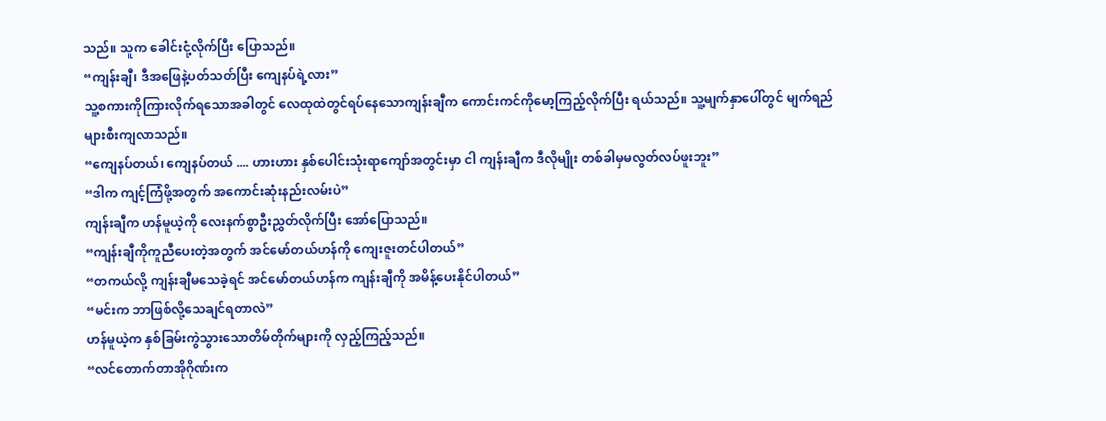သည်။ သူက ခေါင်းငုံ့လိုက်ပြီး ပြောသည်။
“ကျန်းချီ၊ ဒီအဖြေနဲ့ပတ်သတ်ပြီး ကျေနပ်ရဲ့လား”
သူ့စကားကိုကြားလိုက်ရသောအခါတွင် လေထုထဲတွင်ရပ်နေသောကျန်းချီက ကောင်းကင်ကိုမော့ကြည့်လိုက်ပြီး ရယ်သည်။ သူ့မျက်နှာပေါ်တွင် မျက်ရည်များစီးကျလာသည်။
“ကျေနပ်တယ်၊ ကျေနပ်တယ် .... ဟားဟား နှစ်ပေါင်းသုံးရာကျော်အတွင်းမှာ ငါ ကျန်းချီက ဒီလိုမျိုး တစ်ခါမှမလွတ်လပ်ဖူးဘူး”
“ဒါက ကျင့်ကြံဖို့အတွက် အကောင်းဆုံးနည်းလမ်းပဲ”
ကျန်းချီက ဟန်မူယဲ့ကို လေးနက်စွာဦးညွှတ်လိုက်ပြီး အော်ပြောသည်။
“ကျန်းချီကိုကူညီပေးတဲ့အတွက် အင်မော်တယ်ဟန်ကို ကျေးဇူးတင်ပါတယ်”
“တကယ်လို့ ကျန်းချီမသေခဲ့ရင် အင်မော်တယ်ဟန်က ကျန်းချီကို အမိန့်ပေးနိုင်ပါတယ်”
“မင်းက ဘာဖြစ်လို့သေချင်ရတာလဲ”
ဟန်မူယဲ့က နှစ်ခြမ်းကွဲသွားသောတိမ်တိုက်များကို လှည့်ကြည့်သည်။
“လင်တောက်တာအိုဂိုဏ်းက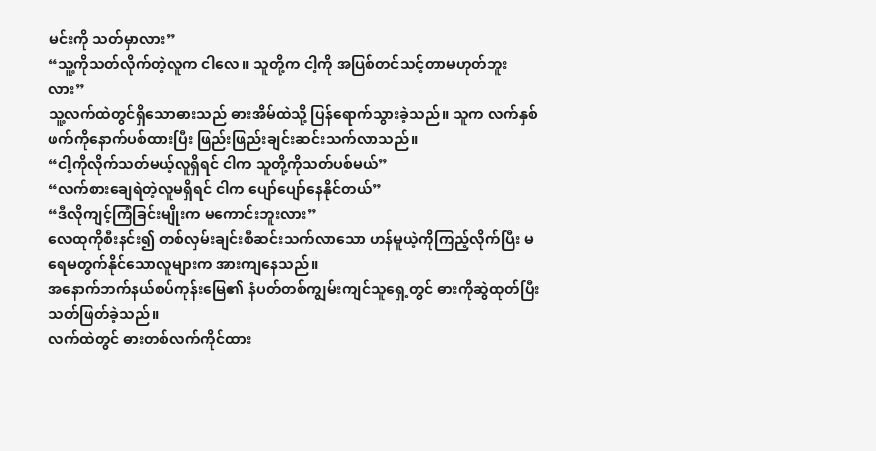မင်းကို သတ်မှာလား”
“သူ့ကိုသတ်လိုက်တဲ့လူက ငါလေ။ သူတို့က ငါ့ကို အပြစ်တင်သင့်တာမဟုတ်ဘူးလား”
သူ့လက်ထဲတွင်ရှိသောဓားသည် ဓားအိမ်ထဲသို့ ပြန်ရောက်သွားခဲ့သည်။ သူက လက်နှစ်ဖက်ကိုနောက်ပစ်ထားပြီး ဖြည်းဖြည်းချင်းဆင်းသက်လာသည်။
“ငါ့ကိုလိုက်သတ်မယ့်လူရှိရင် ငါက သူတို့ကိုသတ်ပစ်မယ်”
“လက်စားချေရဲတဲ့လူမရှိရင် ငါက ပျော်ပျော်နေနိုင်တယ်”
“ဒီလိုကျင့်ကြံခြင်းမျိုးက မကောင်းဘူးလား”
လေထုကိုစီးနင်း၍ တစ်လှမ်းချင်းစီဆင်းသက်လာသော ဟန်မူယဲ့ကိုကြည့်လိုက်ပြီး မရေမတွက်နိုင်သောလူများက အားကျနေသည်။
အနောက်ဘက်နယ်စပ်ကုန်းမြေ၏ နံပတ်တစ်ကျွမ်းကျင်သူရှေ့တွင် ဓားကိုဆွဲထုတ်ပြီး သတ်ဖြတ်ခဲ့သည်။
လက်ထဲတွင် ဓားတစ်လက်ကိုင်ထား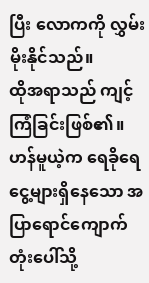ပြီး လောကကို လွှမ်းမိုးနိုင်သည်။
ထိုအရာသည် ကျင့်ကြံခြင်းဖြစ်၏။
ဟန်မူယဲ့က ရေခိုရေငွေ့များရှိနေသော အပြာရောင်ကျောက်တုံးပေါ်သို့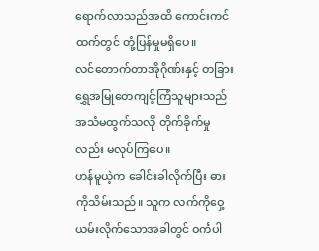ရောက်လာသည်အထိ ကောင်းကင်ထက်တွင် တုံ့ပြန်မှုမရှိပေ။
လင်တောက်တာအိုဂိုဏ်းနှင့် တခြားရွှေအမြုတေကျင့်ကြံသူများသည် အသံမထွက်သလို တိုက်ခိုက်မှုလည်း မလုပ်ကြပေ။
ဟန်မူယဲ့က ခေါင်းခါလိုက်ပြီး ဓားကိုသိမ်းသည်။ သူက လက်ကိုဝှေ့ယမ်းလိုက်သောအခါတွင် ဝင်္ကပါ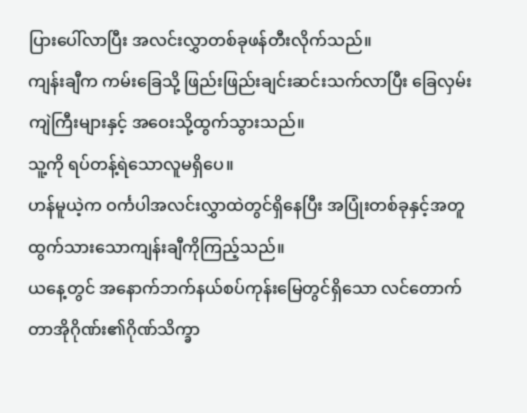ပြားပေါ်လာပြီး အလင်းလွှာတစ်ခုဖန်တီးလိုက်သည်။
ကျန်းချီက ကမ်းခြေသို့ ဖြည်းဖြည်းချင်းဆင်းသက်လာပြီး ခြေလှမ်းကျဲကြီးများနှင့် အဝေးသို့ထွက်သွားသည်။
သူ့ကို ရပ်တန့်ရဲသောလူမရှိပေ။
ဟန်မူယဲ့က ဝင်္ကပါအလင်းလွှာထဲတွင်ရှိနေပြီး အပြုံးတစ်ခုနှင့်အတူ ထွက်သားသောကျန်းချီကိုကြည့်သည်။
ယနေ့တွင် အနောက်ဘက်နယ်စပ်ကုန်းမြေတွင်ရှိသော လင်တောက်တာအိုဂိုဏ်း၏ဂိုဏ်သိက္ခာ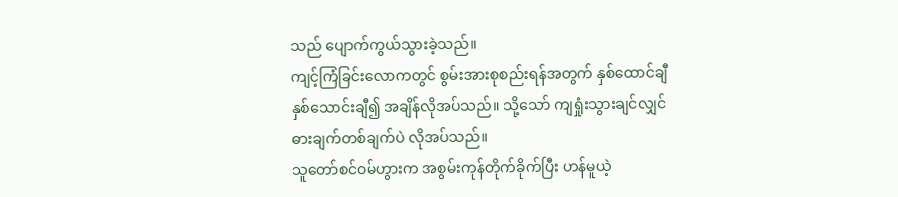သည် ပျောက်ကွယ်သွားခဲ့သည်။
ကျင့်ကြံခြင်းလောကတွင် စွမ်းအားစုစည်းရန်အတွက် နှစ်ထောင်ချီ နှစ်သောင်းချီ၍ အချိန်လိုအပ်သည်။ သို့သော် ကျရှုံးသွားချင်လျှင် ဓားချက်တစ်ချက်ပဲ လိုအပ်သည်။
သူတော်စင်ဝမ်ဟွားက အစွမ်းကုန်တိုက်ခိုက်ပြီး ဟန်မူယဲ့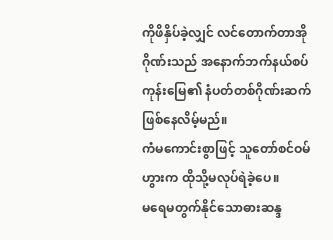ကိုဖိနှိပ်ခဲ့လျှင် လင်တောက်တာအိုဂိုဏ်းသည် အနောက်ဘက်နယ်စပ်ကုန်းမြေ၏ နံပတ်တစ်ဂိုဏ်းဆက်ဖြစ်နေလိမ့်မည်။
ကံမကောင်းစွာဖြင့် သူတော်စင်ဝမ်ဟွားက ထိုသို့မလုပ်ရဲခဲ့ပေ။
မရေမတွက်နိုင်သောဓားဆန္ဒ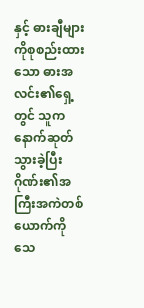နှင့် ဓားချီများကိုစုစည်းထားသော ဓားအလင်း၏ရှေ့တွင် သူက နောက်ဆုတ်သွားခဲ့ပြီး ဂိုဏ်း၏အကြီးအကဲတစ်ယောက်ကို သေ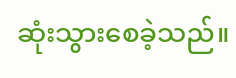ဆုံးသွားစေခဲ့သည်။